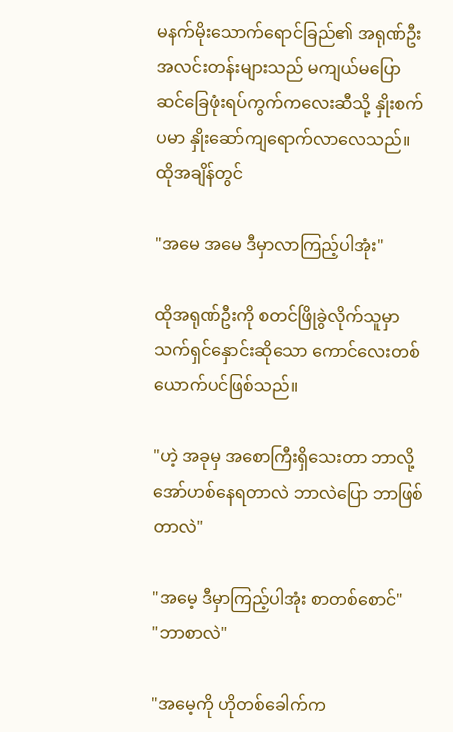မနက်မိုးသောက်ရောင်ခြည်၏ အရု‌ဏ်ဦး အလင်းတန်းများသည် မကျယ်မပြော ဆင်ခြေဖုံးရပ်ကွက်ကလေးဆီသို့ နှိုးစက်ပမာ နှိုးဆော်ကျရောက်လာလေသည်။ ထိုအချိန်တွင်

"အမေ အမေ ဒီမှာလာကြည့်ပါအုံး"

ထိုအရုဏ်ဦးကို စတင်ဖြိုခွဲလိုက်သူမှာ သက်ရှင်နှောင်းဆိုသော ကောင်လေးတစ်ယောက်ပင်ဖြစ်သည်။

"ဟဲ့ အခုမှ အစောကြီးရှိသေးတာ ဘာလို့အော်ဟစ်နေရတာလဲ ဘာလဲပြော ဘာဖြစ်တာလဲ"

"အမေ့ ဒီမှာကြည့်ပါအုံး စာတစ်စောင်"
"ဘာစာလဲ"

"အမေ့ကို ဟိုတစ်ခေါက်က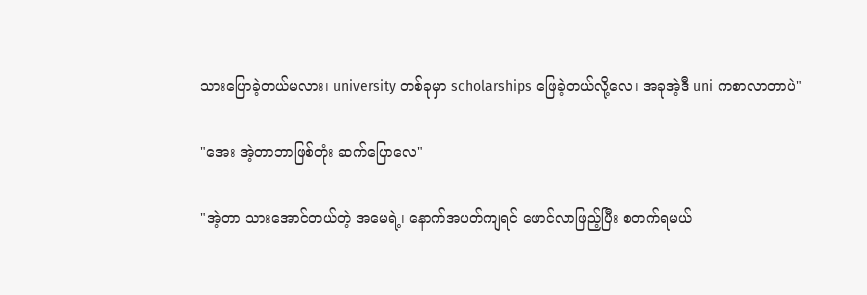သားပြောခဲ့တယ်မလား၊ university တစ်ခုမှာ scholarships ဖြေခဲ့တယ်လို့လေ၊ အခုအဲ့ဒီ uni ကစာလာတာပဲ"

"အေး အဲ့တာဘာဖြစ်တုံး ဆက်ပြောလေ"

"အဲ့တာ သားအောင်တယ်တဲ့ အမေရဲ့၊ ‌နောက်အပတ်ကျရင် ဖောင်လာဖြည့်ပြီး စတက်ရမယ်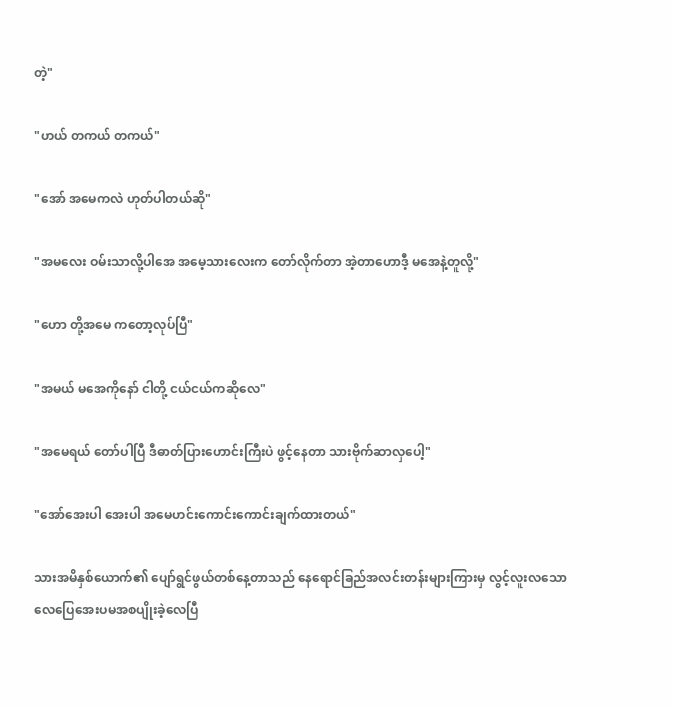တဲ့"

"ဟယ် တကယ် တကယ်"

"အော် အမေကလဲ ဟုတ်ပါတယ်ဆို"

"အမလေး ဝမ်းသာလို့ပါအေ အမေ့သားလေးက တော်လိုက်တာ အဲ့တာဟောဒီ့ မအေနဲ့တူလို့"

"ဟော တို့အမေ ကတော့လုပ်ပြီ"

"အမယ် မအေကိုနော် ငါတို့ ငယ်ငယ်ကဆိုလေ"

"အမေရယ် တော်ပါပြီ ဒီဓာတ်ပြားဟောင်းကြီးပဲ ဖွင့်နေတာ သားဗိုက်ဆာလှပေါ့"

"အော်အေးပါ အေးပါ အမေဟင်းကောင်းကောင်းချက်ထားတယ်"

သားအမိနှစ်ယောက်၏ ပျော်ရွင်ဖွယ်တစ်နေ့တာသည် နေရောင်ခြည်အလင်းတန်းများကြားမှ လွင့်လူးလသောလေပြေအေးပမအစပျိုးခဲ့လေပြီ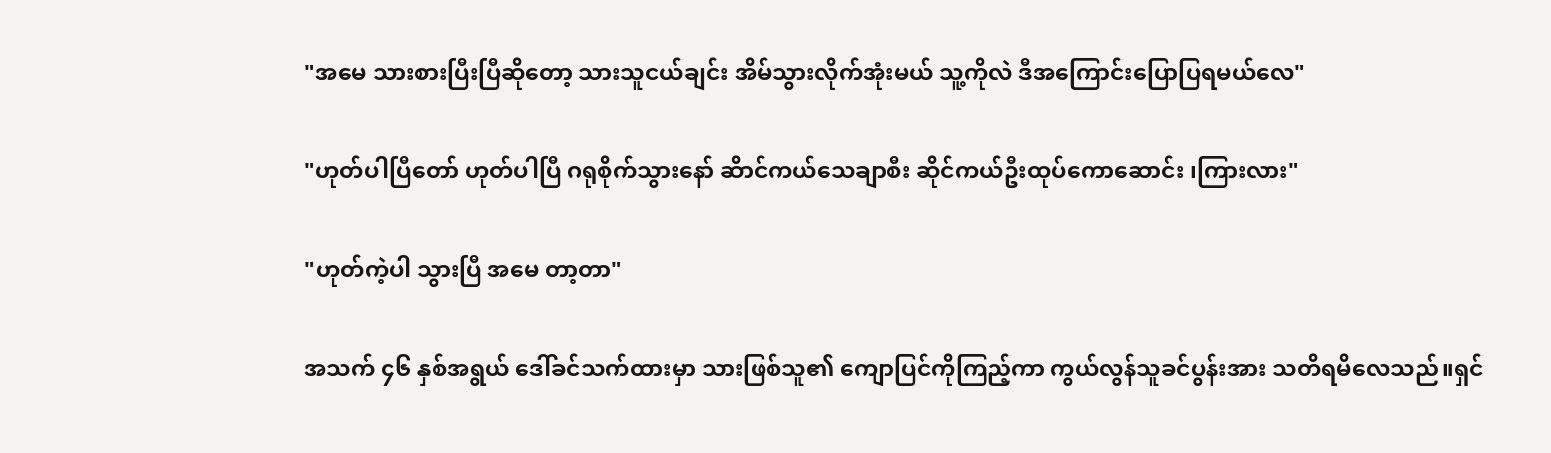"အမေ သားစားပြီးပြီဆိုတော့ သားသူငယ်ချင်း အိမ်သွားလိုက်အုံးမယ် သူ့ကိုလဲ ဒီအကြောင်းပြောပြရမယ်လေ"

"ဟုတ်ပါပြီတော် ဟုတ်ပါပြီ ဂရုစိုက်သွားနော် ဆိာင်ကယ်သေချာစီး ဆိုင်ကယ်ဦးထုပ်ကောဆောင်း ၊ကြားလား"

"ဟုတ်ကဲ့ပါ သွားပြီ အမေ တာ့တာ"

အသက် ၄၆ နှစ်အရွယ် ဒေါ်ခင်သက်ထားမှာ သားဖြစ်သူ၏ ကျောပြင်ကိုကြည့်ကာ ကွယ်လွန်သူခင်ပွန်းအား သတိရမိလေသည်။ရှင်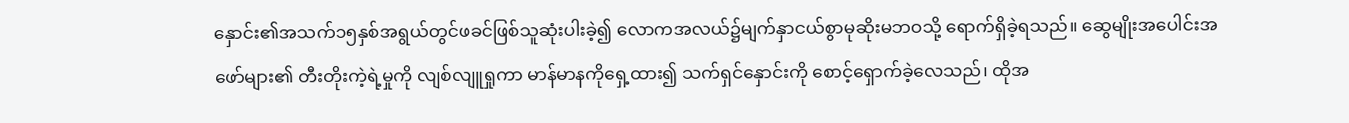နှောင်း၏အသက်၁၅နှစ်အရွယ်တွင်ဖခင်ဖြစ်သူဆုံးပါးခဲ့၍ လောကအလယ်၌မျက်နှာငယ်စွာမုဆိုးမဘဝသို့ ရောက်ရှိခဲ့ရသည်။ ဆွေမျိုးအပေါင်းအဖော်များ၏ တီးတိုးကဲ့ရဲ့မှုကို လျစ်လျူရှုကာ မာန်မာနကိုရှေ့ထား၍ သက်ရှင်နှောင်းကို စောင့်ရှောက်ခဲ့လေသည်၊ ထိုအ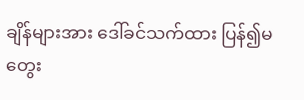ချိန်များအား ဒေါ်ခင်သက်ထား ပြန်၍မတွေး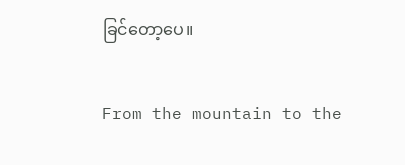ခြင်တော့ပေ။

From the mountain to the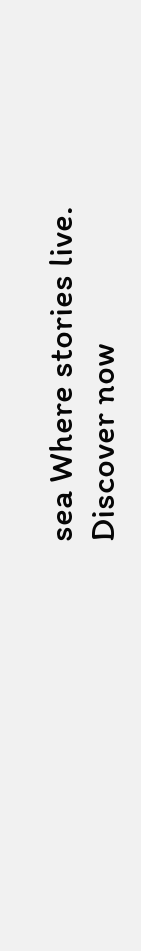sea Where stories live. Discover now